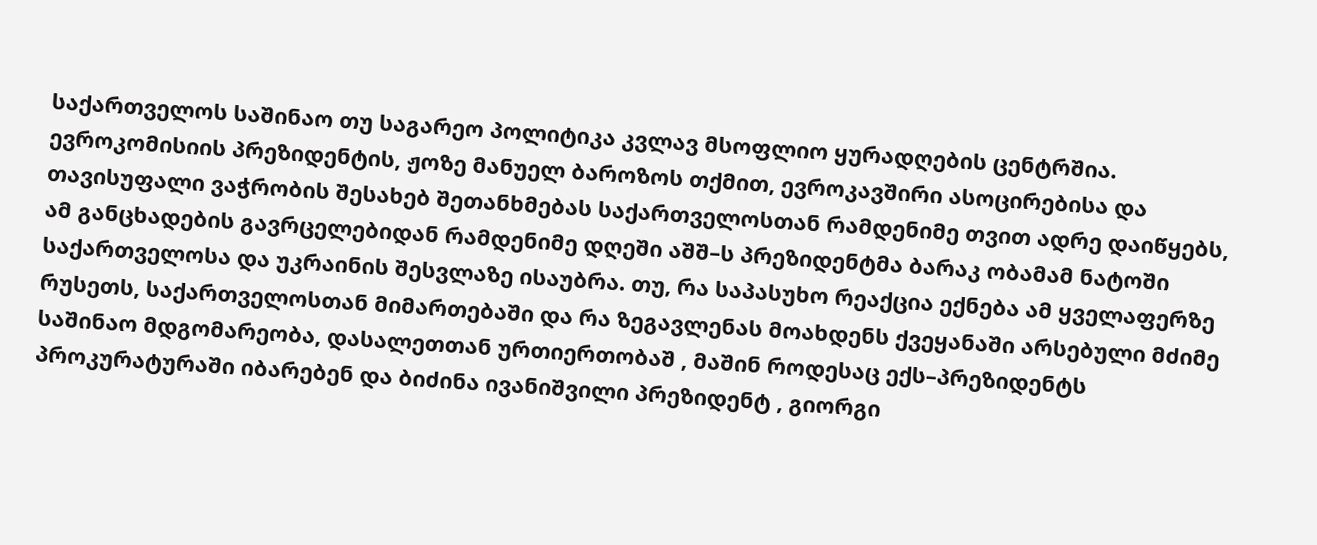საქართველოს საშინაო თუ საგარეო პოლიტიკა კვლავ მსოფლიო ყურადღების ცენტრშია. ევროკომისიის პრეზიდენტის, ჟოზე მანუელ ბაროზოს თქმით, ევროკავშირი ასოცირებისა და თავისუფალი ვაჭრობის შესახებ შეთანხმებას საქართველოსთან რამდენიმე თვით ადრე დაიწყებს, ამ განცხადების გავრცელებიდან რამდენიმე დღეში აშშ–ს პრეზიდენტმა ბარაკ ობამამ ნატოში საქართველოსა და უკრაინის შესვლაზე ისაუბრა. თუ, რა საპასუხო რეაქცია ექნება ამ ყველაფერზე რუსეთს, საქართველოსთან მიმართებაში და რა ზეგავლენას მოახდენს ქვეყანაში არსებული მძიმე საშინაო მდგომარეობა, დასალეთთან ურთიერთობაშ , მაშინ როდესაც ექს–პრეზიდენტს პროკურატურაში იბარებენ და ბიძინა ივანიშვილი პრეზიდენტ , გიორგი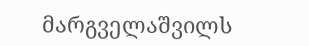მარგველაშვილს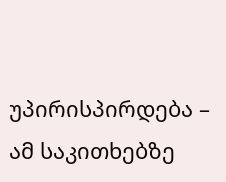უპირისპირდება – ამ საკითხებზე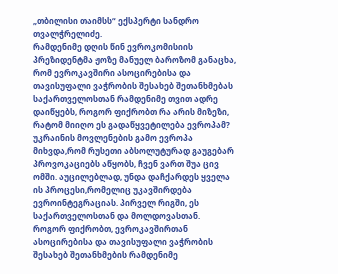„თბილისი თაიმსს“ ექსპერტი სანდრო თვალჭრელიძე.
რამდენიმე დღის წინ ევროკომისიის პრეზიდენტმა ჟოზე მანუელ ბაროზომ განაცხა, რომ ევროკავშირი ასოცირებისა და თავისუფალი ვაჭრობის შესახებ შეთანხმებას საქართველოსთან რამდენიმე თვით ადრე დაიწყებს, როგორ ფიქრობთ რა არის მიზეზი, რატომ მიიღო ეს გადაწყვეტილება ევროპამ?
უკრაინის მოვლენების გამო ევროპა მიხვდა,რომ რუსეთი აბსოლუტურად გაუგებარ პროვოკაციებს აწყობს, ჩვენ ვართ შუა ცივ ომში. აუცილებლად, უნდა დაჩქარდეს ყველა ის პროცესი,რომელიც უკავშირდება ევროინტეგრაციას. პირველ რიგში, ეს საქართველოსთან და მოლდოვასთან.
როგორ ფიქრობთ, ევროკავშირთან ასოცირებისა და თავისუფალი ვაჭრობის შესახებ შეთანხმების რამდენიმე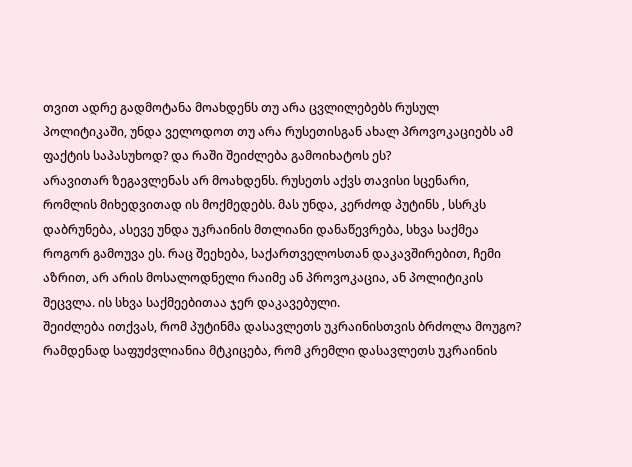თვით ადრე გადმოტანა მოახდენს თუ არა ცვლილებებს რუსულ პოლიტიკაში, უნდა ველოდოთ თუ არა რუსეთისგან ახალ პროვოკაციებს ამ ფაქტის საპასუხოდ? და რაში შეიძლება გამოიხატოს ეს?
არავითარ ზეგავლენას არ მოახდენს. რუსეთს აქვს თავისი სცენარი, რომლის მიხედვითად ის მოქმედებს. მას უნდა, კერძოდ პუტინს , სსრკს დაბრუნება, ასევე უნდა უკრაინის მთლიანი დანაწევრება, სხვა საქმეა როგორ გამოუვა ეს. რაც შეეხება, საქართველოსთან დაკავშირებით, ჩემი აზრით, არ არის მოსალოდნელი რაიმე ან პროვოკაცია, ან პოლიტიკის შეცვლა. ის სხვა საქმეებითაა ჯერ დაკავებული.
შეიძლება ითქვას, რომ პუტინმა დასავლეთს უკრაინისთვის ბრძოლა მოუგო? რამდენად საფუძვლიანია მტკიცება, რომ კრემლი დასავლეთს უკრაინის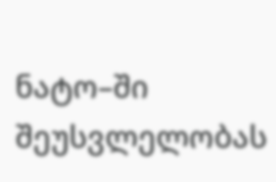ნატო–ში შეუსვლელობას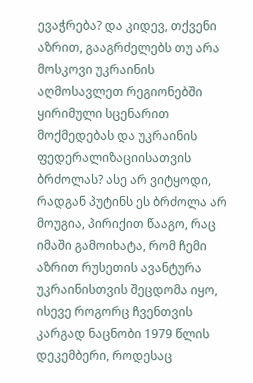ევაჭრება? და კიდევ, თქვენი აზრით, გააგრძელებს თუ არა მოსკოვი უკრაინის აღმოსავლეთ რეგიონებში ყირიმული სცენარით მოქმედებას და უკრაინის
ფედერალიზაციისათვის ბრძოლას? ასე არ ვიტყოდი, რადგან პუტინს ეს ბრძოლა არ მოუგია, პირიქით წააგო, რაც იმაში გამოიხატა, რომ ჩემი აზრით რუსეთის ავანტურა უკრაინისთვის შეცდომა იყო, ისევე როგორც ჩვენთვის კარგად ნაცნობი 1979 წლის დეკემბერი, როდესაც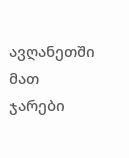ავღანეთში მათ ჯარები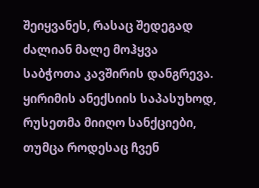შეიყვანეს, რასაც შედეგად ძალიან მალე მოჰყვა საბჭოთა კავშირის დანგრევა. ყირიმის ანექსიის საპასუხოდ, რუსეთმა მიიღო სანქციები, თუმცა როდესაც ჩვენ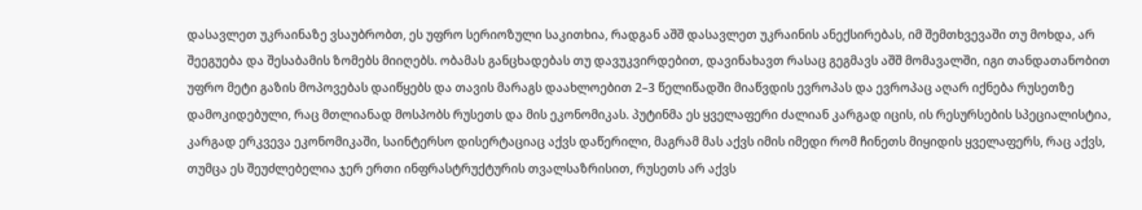დასავლეთ უკრაინაზე ვსაუბრობთ, ეს უფრო სერიოზული საკითხია, რადგან აშშ დასავლეთ უკრაინის ანექსირებას, იმ შემთხვევაში თუ მოხდა, არ შეეგუება და შესაბამის ზომებს მიიღებს. ობამას განცხადებას თუ დავუკვირდებით, დავინახავთ რასაც გეგმავს აშშ მომავალში, იგი თანდათანობით უფრო მეტი გაზის მოპოვებას დაიწყებს და თავის მარაგს დაახლოებით 2–3 წელიწადში მიაწვდის ევროპას და ევროპაც აღარ იქნება რუსეთზე დამოკიდებული, რაც მთლიანად მოსპობს რუსეთს და მის ეკონომიკას. პუტინმა ეს ყველაფერი ძალიან კარგად იცის, ის რესურსების სპეციალისტია, კარგად ერკვევა ეკონომიკაში, საინტერსო დისერტაციაც აქვს დაწერილი, მაგრამ მას აქვს იმის იმედი რომ ჩინეთს მიყიდის ყველაფერს, რაც აქვს, თუმცა ეს შეუძლებელია ჯერ ერთი ინფრასტრუქტურის თვალსაზრისით, რუსეთს არ აქვს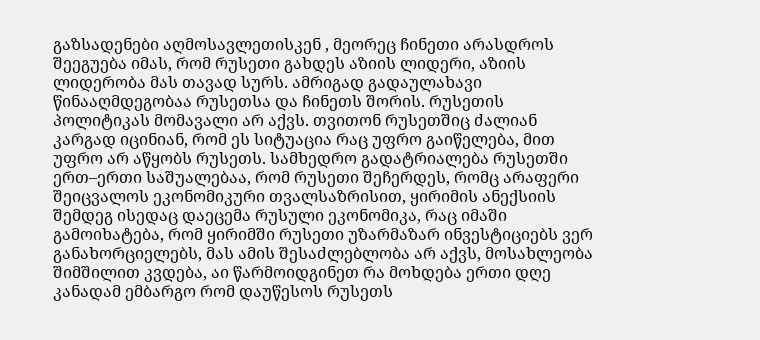გაზსადენები აღმოსავლეთისკენ , მეორეც ჩინეთი არასდროს შეეგუება იმას, რომ რუსეთი გახდეს აზიის ლიდერი, აზიის ლიდერობა მას თავად სურს. ამრიგად გადაულახავი წინააღმდეგობაა რუსეთსა და ჩინეთს შორის. რუსეთის პოლიტიკას მომავალი არ აქვს. თვითონ რუსეთშიც ძალიან კარგად იცინიან, რომ ეს სიტუაცია რაც უფრო გაიწელება, მით უფრო არ აწყობს რუსეთს. სამხედრო გადატრიალება რუსეთში ერთ–ერთი საშუალებაა, რომ რუსეთი შეჩერდეს, რომც არაფერი შეიცვალოს ეკონომიკური თვალსაზრისით, ყირიმის ანექსიის შემდეგ ისედაც დაეცემა რუსული ეკონომიკა, რაც იმაში გამოიხატება, რომ ყირიმში რუსეთი უზარმაზარ ინვესტიციებს ვერ განახორციელებს, მას ამის შესაძლებლობა არ აქვს, მოსახლეობა შიმშილით კვდება, აი წარმოიდგინეთ რა მოხდება ერთი დღე კანადამ ემბარგო რომ დაუწესოს რუსეთს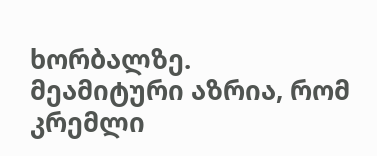ხორბალზე.
მეამიტური აზრია, რომ კრემლი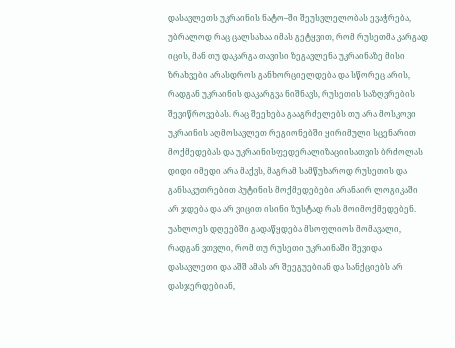დასავლეთს უკრაინის ნატო–ში შეუსვლელობას ევაჭრება, უბრალოდ რაც ცალსახაა იმას გეტყვით, რომ რუსეთმა კარგად იცის, მან თუ დაკარგა თავისი ზეგავლენა უკრაინაზე მისი ზრახვები არასდროს განხორციელდება და სწორეც არის, რადგან უკრაინის დაკარგვა ნიშნავს, რუსეთის საზღვრების შევიწროვებას. რაც შეეხება გააგრძელებს თუ არა მოსკოვი უკრაინის აღმოსავლეთ რეგიონებში ყირიმული სცენარით მოქმედებას და უკრაინისფედერალიზაციისათვის ბრძოლას დიდი იმედი არა მაქვს, მაგრამ სამწუხაროდ რუსეთის და განსაკუთრებით პუტინის მოქმედებები არანაირ ლოგიკაში არ ჯდება და არ ვიცით ისინი ზუსტად რას მოიმოქმედებენ. უახლოეს დღეებში გადაწყდება მსოფლიოს მომავალი, რადგან ვთვლი, რომ თუ რუსეთი უკრაინაში შევიდა დასავლეთი და აშშ ამას არ შეეგუებიან და სანქციებს არ დასჯერდებიან,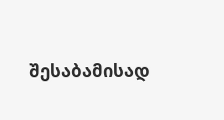შესაბამისად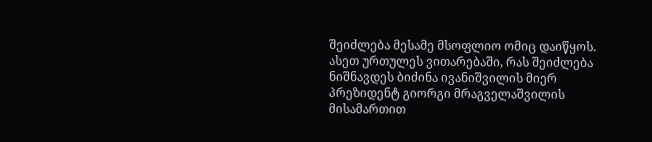შეიძლება მესამე მსოფლიო ომიც დაიწყოს.
ასეთ ურთულეს ვითარებაში, რას შეიძლება ნიშნავდეს ბიძინა ივანიშვილის მიერ პრეზიდენტ გიორგი მრაგველაშვილის მისამართით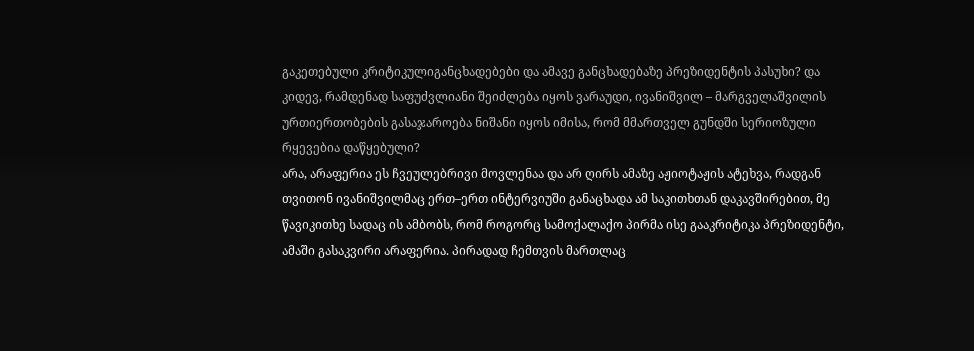გაკეთებული კრიტიკულიგანცხადებები და ამავე განცხადებაზე პრეზიდენტის პასუხი? და კიდევ, რამდენად საფუძვლიანი შეიძლება იყოს ვარაუდი, ივანიშვილ – მარგველაშვილის ურთიერთობების გასაჯაროება ნიშანი იყოს იმისა, რომ მმართველ გუნდში სერიოზული რყევებია დაწყებული?
არა, არაფერია ეს ჩვეულებრივი მოვლენაა და არ ღირს ამაზე აჟიოტაჟის ატეხვა, რადგან თვითონ ივანიშვილმაც ერთ–ერთ ინტერვიუში განაცხადა ამ საკითხთან დაკავშირებით, მე წავიკითხე სადაც ის ამბობს, რომ როგორც სამოქალაქო პირმა ისე გააკრიტიკა პრეზიდენტი, ამაში გასაკვირი არაფერია. პირადად ჩემთვის მართლაც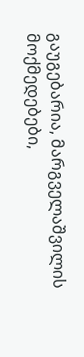გაუგებარია, მარგველაშვილის მოქმედებები,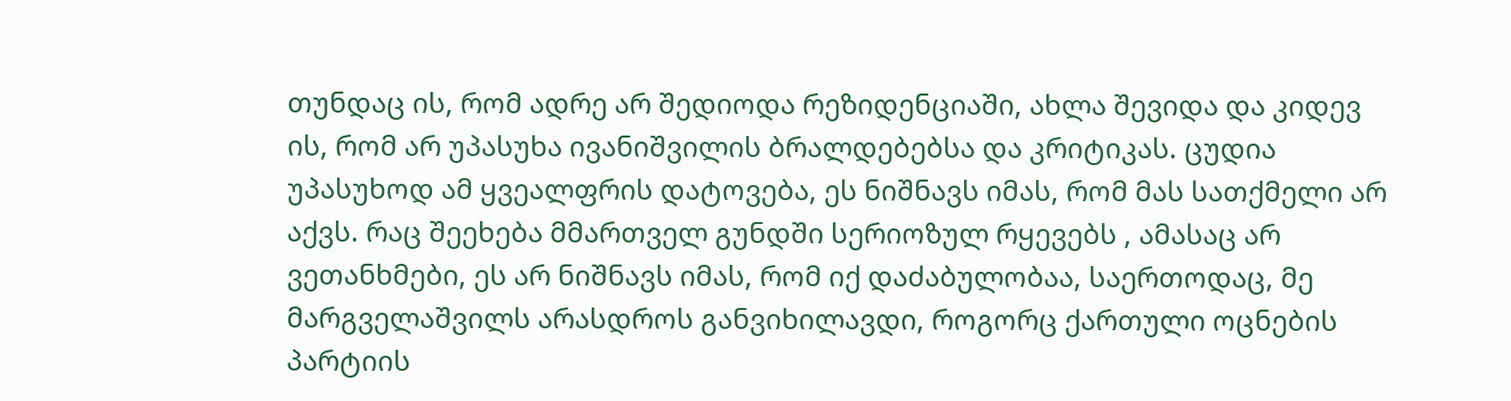თუნდაც ის, რომ ადრე არ შედიოდა რეზიდენციაში, ახლა შევიდა და კიდევ ის, რომ არ უპასუხა ივანიშვილის ბრალდებებსა და კრიტიკას. ცუდია უპასუხოდ ამ ყვეალფრის დატოვება, ეს ნიშნავს იმას, რომ მას სათქმელი არ აქვს. რაც შეეხება მმართველ გუნდში სერიოზულ რყევებს , ამასაც არ ვეთანხმები, ეს არ ნიშნავს იმას, რომ იქ დაძაბულობაა, საერთოდაც, მე მარგველაშვილს არასდროს განვიხილავდი, როგორც ქართული ოცნების პარტიის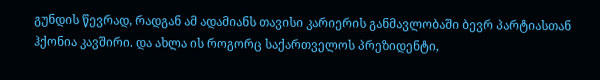გუნდის წევრად, რადგან ამ ადამიანს თავისი კარიერის განმავლობაში ბევრ პარტიასთან ჰქონია კავშირი. და ახლა ის როგორც საქართველოს პრეზიდენტი,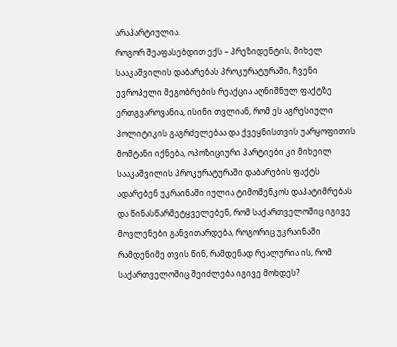არაპარტიულია.
როგორ შეაფასებდით ექს – პრეზიდენტის, მიხელ სააკაშვილის დაბარებას პროკურატურაში, ჩვენი ევროპელი მეგობრების რეაქცია აღნიშნულ ფაქტზე ერთგვაროვანია, ისინი თვლიან, რომ ეს აგრესიული პოლიტიკის გაგრძელებაა და ქვეყნისთვის უარყოფითის მომტანი იქნება, ოპოზიციური პარტიები კი მიხეილ სააკაშვილის პროკურატურაში დაბარების ფაქტს ადარებენ უკრაინაში იულია ტიმოშენკოს დაპატიმრებას და წინასწარმეტყველებენ, რომ საქართველოშიც იგივე მოვლენები განვითარდება, როგორიც უკრაინაში რამდენიმე თვის წინ, რამდენად რეალურია ის, რომ საქართველოშიც შეიძლება იგივე მოხდეს?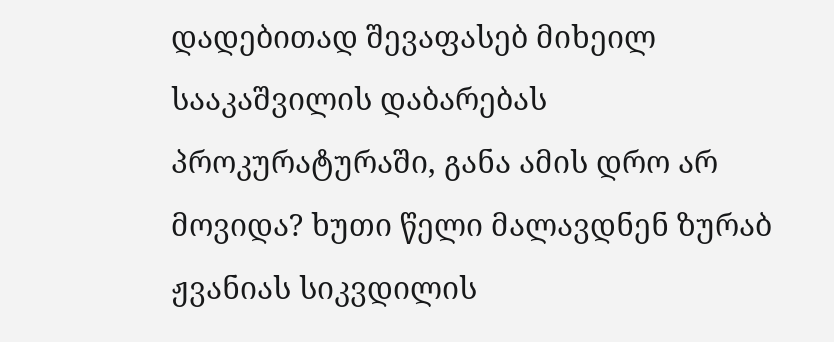დადებითად შევაფასებ მიხეილ სააკაშვილის დაბარებას პროკურატურაში, განა ამის დრო არ მოვიდა? ხუთი წელი მალავდნენ ზურაბ ჟვანიას სიკვდილის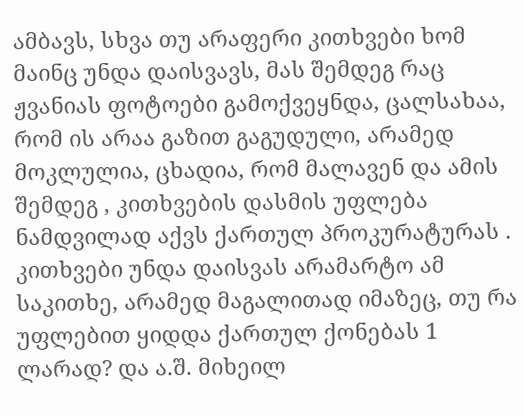ამბავს, სხვა თუ არაფერი კითხვები ხომ მაინც უნდა დაისვავს, მას შემდეგ რაც ჟვანიას ფოტოები გამოქვეყნდა, ცალსახაა, რომ ის არაა გაზით გაგუდული, არამედ მოკლულია, ცხადია, რომ მალავენ და ამის შემდეგ , კითხვების დასმის უფლება ნამდვილად აქვს ქართულ პროკურატურას . კითხვები უნდა დაისვას არამარტო ამ საკითხე, არამედ მაგალითად იმაზეც, თუ რა უფლებით ყიდდა ქართულ ქონებას 1 ლარად? და ა.შ. მიხეილ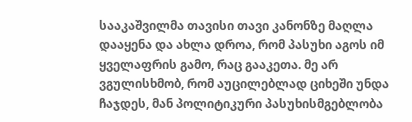სააკაშვილმა თავისი თავი კანონზე მაღლა დააყენა და ახლა დროა, რომ პასუხი აგოს იმ ყველაფრის გამო, რაც გააკეთა. მე არ ვგულისხმობ, რომ აუცილებლად ციხეში უნდა ჩაჯდეს, მან პოლიტიკური პასუხისმგებლობა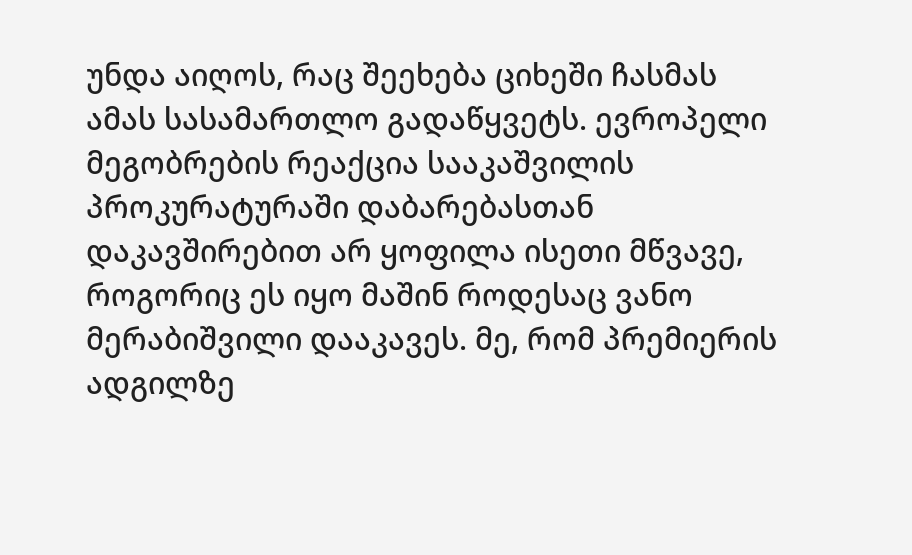უნდა აიღოს, რაც შეეხება ციხეში ჩასმას ამას სასამართლო გადაწყვეტს. ევროპელი მეგობრების რეაქცია სააკაშვილის პროკურატურაში დაბარებასთან დაკავშირებით არ ყოფილა ისეთი მწვავე, როგორიც ეს იყო მაშინ როდესაც ვანო მერაბიშვილი დააკავეს. მე, რომ პრემიერის ადგილზე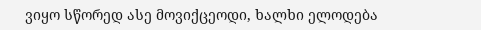ვიყო სწორედ ასე მოვიქცეოდი, ხალხი ელოდება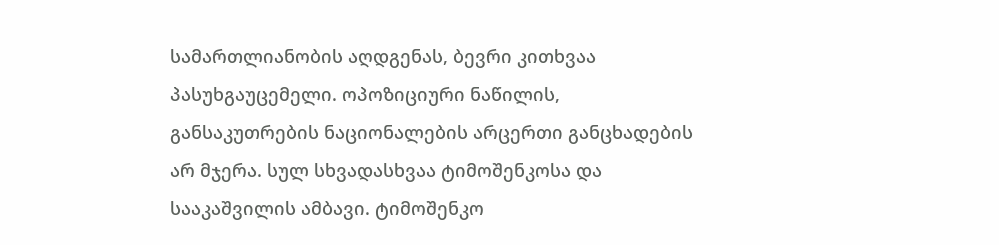სამართლიანობის აღდგენას, ბევრი კითხვაა პასუხგაუცემელი. ოპოზიციური ნაწილის, განსაკუთრების ნაციონალების არცერთი განცხადების არ მჯერა. სულ სხვადასხვაა ტიმოშენკოსა და სააკაშვილის ამბავი. ტიმოშენკო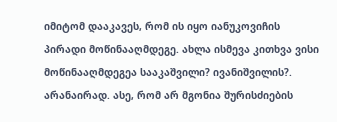იმიტომ დააკავეს, რომ ის იყო იანუკოვიჩის პირადი მოწინააღმდეგე. ახლა ისმევა კითხვა ვისი მოწინააღმდეგეა სააკაშვილი? ივანიშვილის?. არანაირად. ასე, რომ არ მგონია შურისძიების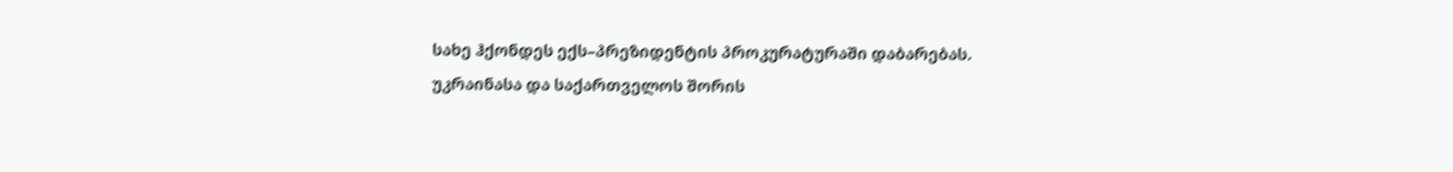სახე ჰქონდეს ექს–პრეზიდენტის პროკურატურაში დაბარებას. უკრაინასა და საქართველოს შორის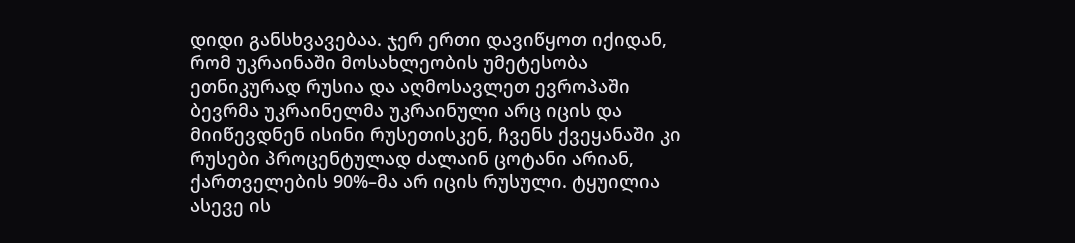დიდი განსხვავებაა. ჯერ ერთი დავიწყოთ იქიდან, რომ უკრაინაში მოსახლეობის უმეტესობა ეთნიკურად რუსია და აღმოსავლეთ ევროპაში ბევრმა უკრაინელმა უკრაინული არც იცის და მიიწევდნენ ისინი რუსეთისკენ, ჩვენს ქვეყანაში კი რუსები პროცენტულად ძალაინ ცოტანი არიან, ქართველების 90%–მა არ იცის რუსული. ტყუილია ასევე ის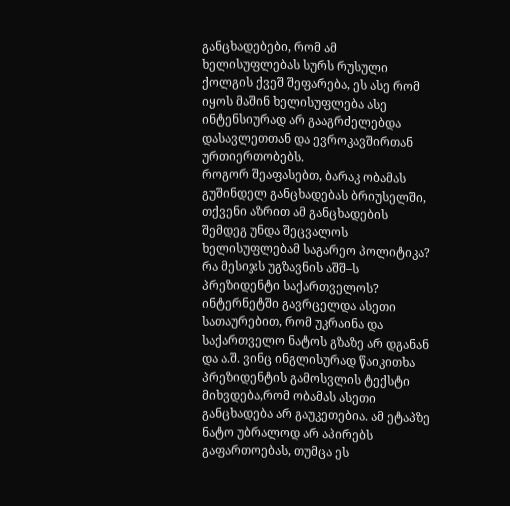განცხადებები, რომ ამ ხელისუფლებას სურს რუსული ქოლგის ქვეშ შეფარება, ეს ასე რომ იყოს მაშინ ხელისუფლება ასე ინტენსიურად არ გააგრძელებდა დასავლეთთან და ევროკავშირთან ურთიერთობებს.
როგორ შეაფასებთ, ბარაკ ობამას გუშინდელ განცხადებას ბრიუსელში, თქვენი აზრით ამ განცხადების შემდეგ უნდა შეცვალოს ხელისუფლებამ საგარეო პოლიტიკა? რა მესიჯს უგზავნის აშშ–ს პრეზიდენტი საქართველოს?
ინტერნეტში გავრცელდა ასეთი სათაურებით, რომ უკრაინა და საქართველო ნატოს გზაზე არ დგანან და ა.შ. ვინც ინგლისურად წაიკითხა პრეზიდენტის გამოსვლის ტექსტი მიხვდება,რომ ობამას ასეთი განცხადება არ გაუკეთებია. ამ ეტაპზე ნატო უბრალოდ არ აპირებს გაფართოებას, თუმცა ეს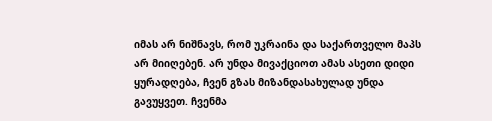იმას არ ნიშნავს, რომ უკრაინა და საქართველო მაპს არ მიიღებენ. არ უნდა მივაქციოთ ამას ასეთი დიდი ყურადღება, ჩვენ გზას მიზანდასახულად უნდა გავუყვეთ. ჩვენმა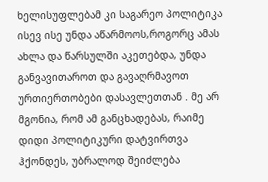ხელისუფლებამ კი საგარეო პოლიტიკა ისევ ისე უნდა აწარმოოს,როგორც ამას ახლა და წარსულში აკეთებდა, უნდა განვავითაროთ და გავაღრმავოთ ურთიერთობები დასავლეთთან . მე არ მგონია, რომ ამ განცხადებას, რაიმე დიდი პოლიტიკური დატვირთვა ჰქონდეს, უბრალოდ შეიძლება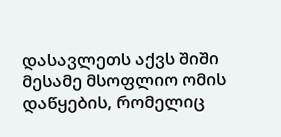დასავლეთს აქვს შიში მესამე მსოფლიო ომის დაწყების, რომელიც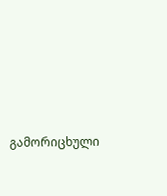გამორიცხული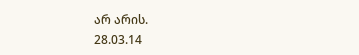არ არის.
28.03.14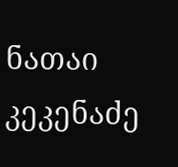ნათაი კეკენაძე